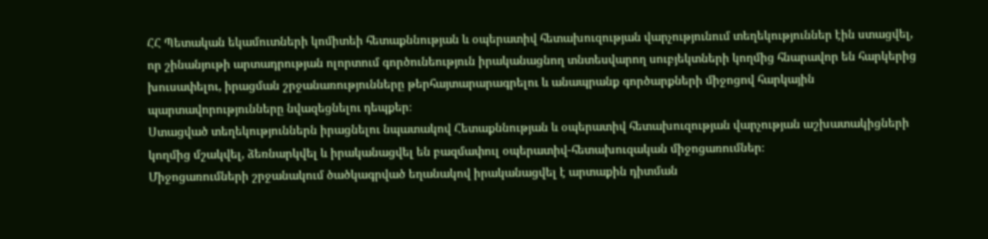ՀՀ Պետական եկամուտների կոմիտեի հետաքննության և օպերատիվ հետախուզության վարչությունում տեղեկություններ էին ստացվել, որ շինանյութի արտադրության ոլորտում գործունեություն իրականացնող տնտեսվարող սուբյեկտների կողմից հնարավոր են հարկերից խուսափելու, իրացման շրջանառությունները թերհայտարարագրելու և անապրանք գործարքների միջոցով հարկային պարտավորությունները նվազեցնելու դեպքեր։
Ստացված տեղեկություններն իրացնելու նպատակով Հետաքննության և օպերատիվ հետախուզության վարչության աշխատակիցների կողմից մշակվել, ձեռնարկվել և իրականացվել են բազմափուլ օպերատիվ-հետախուզական միջոցառումներ։
Միջոցառումների շրջանակում ծածկագրված եղանակով իրականացվել է արտաքին դիտման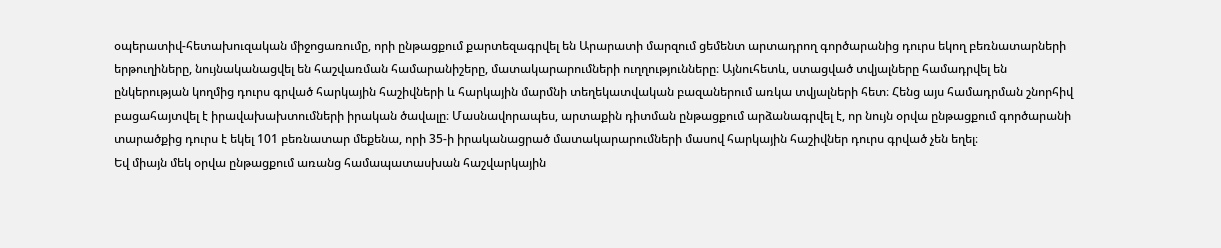օպերատիվ-հետախուզական միջոցառումը, որի ընթացքում քարտեզագրվել են Արարատի մարզում ցեմենտ արտադրող գործարանից դուրս եկող բեռնատարների երթուղիները, նույնականացվել են հաշվառման համարանիշերը, մատակարարումների ուղղությունները։ Այնուհետև, ստացված տվյալները համադրվել են ընկերության կողմից դուրս գրված հարկային հաշիվների և հարկային մարմնի տեղեկատվական բազաներում առկա տվյալների հետ։ Հենց այս համադրման շնորհիվ բացահայտվել է իրավախախտումների իրական ծավալը։ Մասնավորապես, արտաքին դիտման ընթացքում արձանագրվել է, որ նույն օրվա ընթացքում գործարանի տարածքից դուրս է եկել 101 բեռնատար մեքենա, որի 35-ի իրականացրած մատակարարումների մասով հարկային հաշիվներ դուրս գրված չեն եղել։
Եվ միայն մեկ օրվա ընթացքում առանց համապատասխան հաշվարկային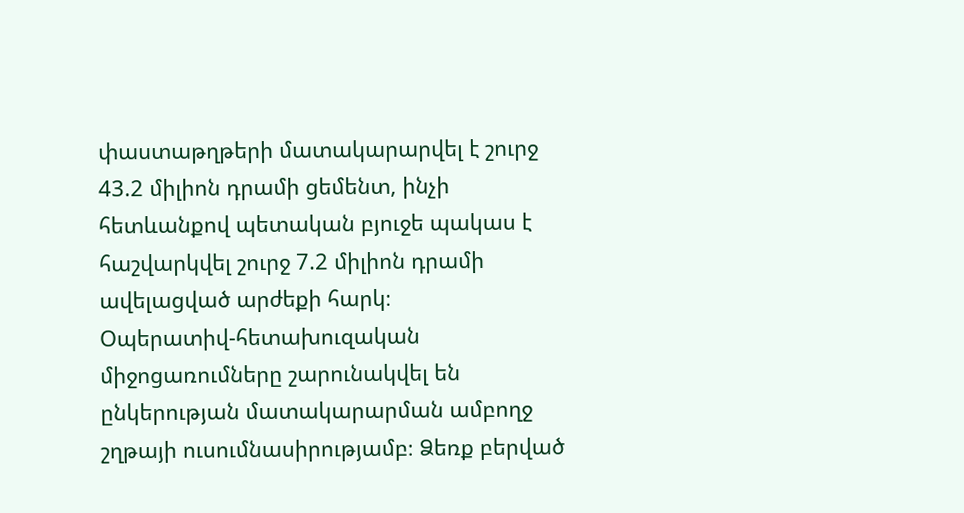փաստաթղթերի մատակարարվել է շուրջ 43.2 միլիոն դրամի ցեմենտ, ինչի հետևանքով պետական բյուջե պակաս է հաշվարկվել շուրջ 7.2 միլիոն դրամի ավելացված արժեքի հարկ։
Օպերատիվ-հետախուզական միջոցառումները շարունակվել են ընկերության մատակարարման ամբողջ շղթայի ուսումնասիրությամբ։ Ձեռք բերված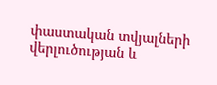փաստական տվյալների վերլուծության և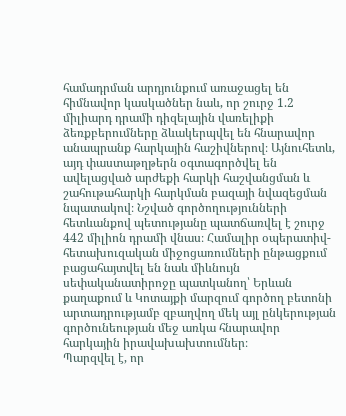համադրման արդյունքում առաջացել են հիմնավոր կասկածներ նաև, որ շուրջ 1.2 միլիարդ դրամի դիզելային վառելիքի ձեռքբերումները ձևակերպվել են հնարավոր անապրանք հարկային հաշիվներով։ Այնուհետև, այդ փաստաթղթերն օգտագործվել են ավելացված արժեքի հարկի հաշվանցման և շահութահարկի հարկման բազայի նվազեցման նպատակով։ Նշված գործողությունների հետևանքով պետությանը պատճառվել է շուրջ 442 միլիոն դրամի վնաս։ Համալիր օպերատիվ-հետախուզական միջոցառումների ընթացքում բացահայտվել են նաև միևնույն սեփականատիրոջը պատկանող՝ Երևան քաղաքում և Կոտայքի մարզում գործող բետոնի արտադրությամբ զբաղվող մեկ այլ ընկերության գործունեության մեջ առկա հնարավոր հարկային իրավախախտումներ։
Պարզվել է, որ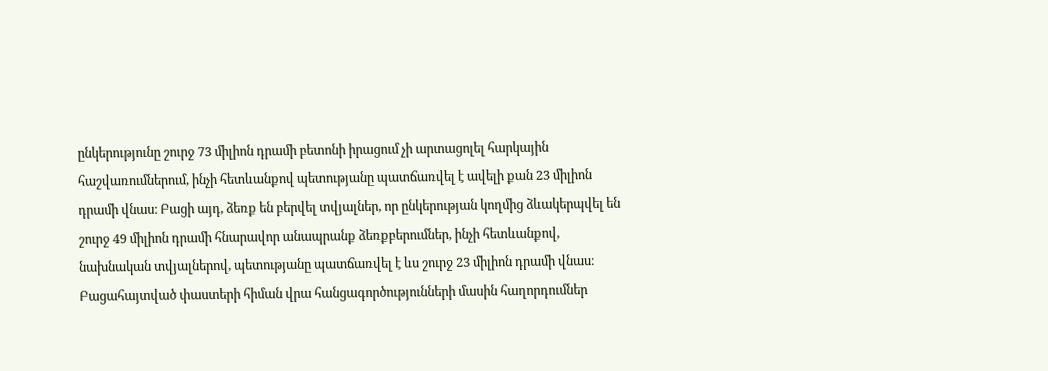ընկերությունը շուրջ 73 միլիոն դրամի բետոնի իրացում չի արտացոլել հարկային հաշվառումներում, ինչի հետևանքով պետությանը պատճառվել է ավելի քան 23 միլիոն դրամի վնաս։ Բացի այդ, ձեռք են բերվել տվյալներ, որ ընկերության կողմից ձևակերպվել են շուրջ 49 միլիոն դրամի հնարավոր անապրանք ձեռքբերումներ, ինչի հետևանքով, նախնական տվյալներով, պետությանը պատճառվել է ևս շուրջ 23 միլիոն դրամի վնաս։ Բացահայտված փաստերի հիման վրա հանցագործությունների մասին հաղորդումներ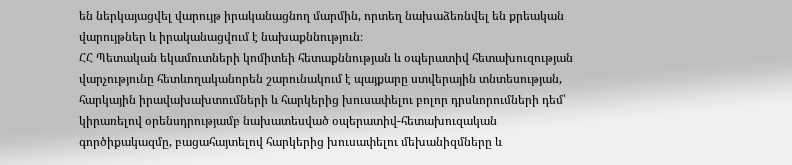են ներկայացվել վարույթ իրականացնող մարմին, որտեղ նախաձեռնվել են քրեական վարույթներ և իրականացվում է նախաքննություն։
ՀՀ Պետական եկամուտների կոմիտեի հետաքննության և օպերատիվ հետախուզության վարչությունը հետևողականորեն շարունակում է պայքարը ստվերային տնտեսության, հարկային իրավախախտումների և հարկերից խուսափելու բոլոր դրսևորումների դեմ՝ կիրառելով օրենսդրությամբ նախատեսված օպերատիվ-հետախուզական գործիքակազմը, բացահայտելով հարկերից խուսափելու մեխանիզմները և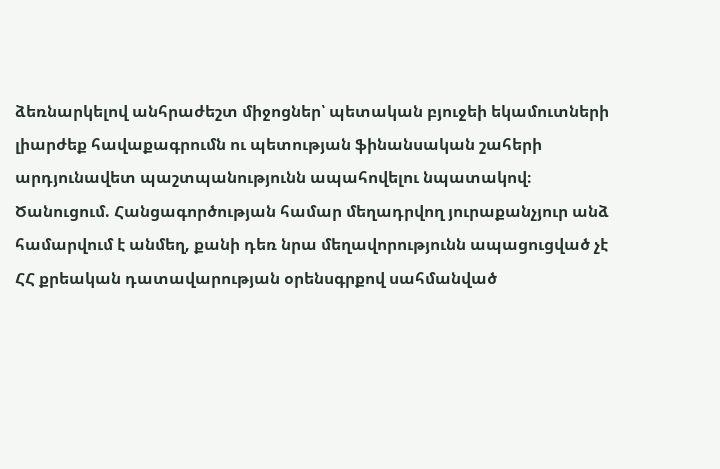ձեռնարկելով անհրաժեշտ միջոցներ՝ պետական բյուջեի եկամուտների լիարժեք հավաքագրումն ու պետության ֆինանսական շահերի արդյունավետ պաշտպանությունն ապահովելու նպատակով։
Ծանուցում. Հանցագործության համար մեղադրվող յուրաքանչյուր անձ համարվում է անմեղ, քանի դեռ նրա մեղավորությունն ապացուցված չէ ՀՀ քրեական դատավարության օրենսգրքով սահմանված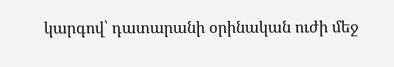կարգով՝ դատարանի օրինական ուժի մեջ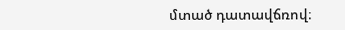մտած դատավճռով։